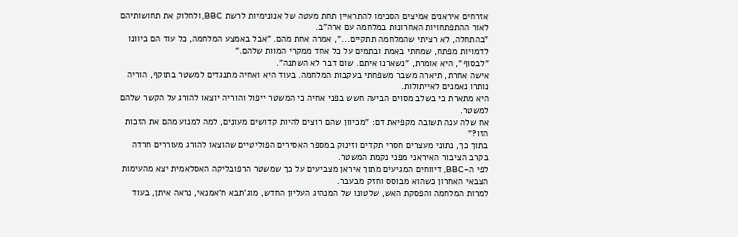אזרחים איראנים אמיצים הסכימו להתראיין תחת מעטה של אנונימיות לרשת BBC, ולחלוק את תחושותיהם לאור ההתפתחויות האחרונות במלחמה עם ארה"ב.
"בהתחלה, לא רציתי שהמלחמה תתקיים...", אמרה אחת מהם. "אבל באמצע המלחמה, כל עוד הם כיוונו לדמויות מפתח, שמחתי באמת ובתמים על כל אחד ממקרי המוות שלהם."
"לבסוף", היא אומרת, "נשארנו איתם. שום דבר לא השתנה".
אישה אחרת, תיארה משבר משפחתי בעקבות המלחמה. בעוד היא ואחיה מתנגדים למשטר בתוקף, הוריה נותרו נאמנים לאייתולות.
היא מתארת כי בשלב מסוים הביעה חשש בפני אחיה כי המשטר ייפול והוריה יוצאו להורג על הקשר שלהם למשטר.
אח שלה ענה תשובה מקפיאת דם: "מכיוון שהם רוצים להיות קדושים מעונים, למה למנוע מהם את הזכות הזו?"
בתוך כך, נתוני מעצרים חסרי תקדים וזינוק במספר האסירים הפוליטיים שהוצאו להורג מעוררים חרדה בקרב הציבור האיראני מפני נקמת המשטר.
לפי ה-BBC, דיווחים המגיעים מתוך איראן מצביעים על כך שמשטר הרפובליקה האסלאמית יצא מהעימות הצבאי האחרון כשהוא מבוסס וחזק מבעבר.
למרות המלחמה והפסקת האש, שלטונו של המנהיג העליון החדש, מוג'תבא ח'אמנאי, נראה איתן, בעוד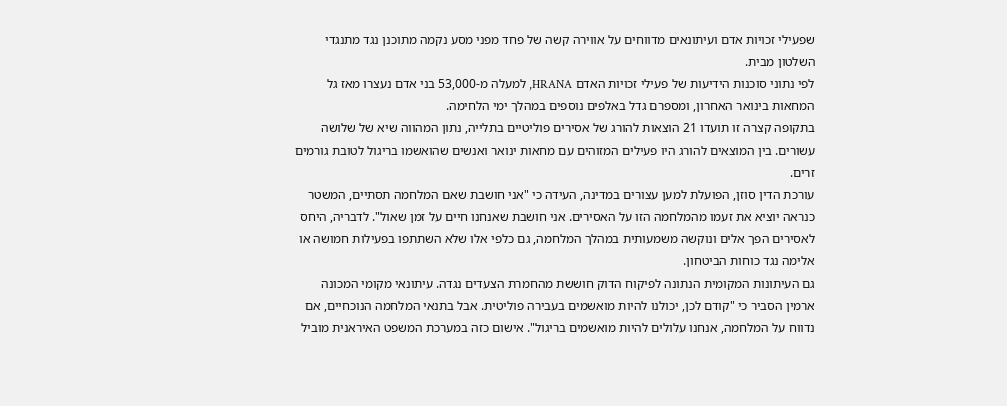שפעילי זכויות אדם ועיתונאים מדווחים על אווירה קשה של פחד מפני מסע נקמה מתוכנן נגד מתנגדי השלטון מבית.
לפי נתוני סוכנות הידיעות של פעילי זכויות האדם HRANA, למעלה מ-53,000 בני אדם נעצרו מאז גל המחאות בינואר האחרון, ומספרם גדל באלפים נוספים במהלך ימי הלחימה.
בתקופה קצרה זו תועדו 21 הוצאות להורג של אסירים פוליטיים בתלייה, נתון המהווה שיא של שלושה עשורים. בין המוצאים להורג היו פעילים המזוהים עם מחאות ינואר ואנשים שהואשמו בריגול לטובת גורמים זרים.
עורכת הדין סוזן, הפועלת למען עצורים במדינה, העידה כי "אני חושבת שאם המלחמה תסתיים, המשטר כנראה יוציא את זעמו מהמלחמה הזו על האסירים. אני חושבת שאנחנו חיים על זמן שאול". לדבריה, היחס לאסירים הפך אלים ונוקשה משמעותית במהלך המלחמה, גם כלפי אלו שלא השתתפו בפעילות חמושה או אלימה נגד כוחות הביטחון.
גם העיתונות המקומית הנתונה לפיקוח הדוק חוששת מהחמרת הצעדים נגדה. עיתונאי מקומי המכונה ארמין הסביר כי "קודם לכן, יכולנו להיות מואשמים בעבירה פוליטית. אבל בתנאי המלחמה הנוכחיים, אם נדווח על המלחמה, אנחנו עלולים להיות מואשמים בריגול". אישום כזה במערכת המשפט האיראנית מוביל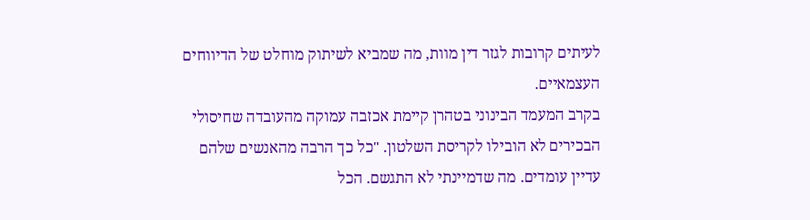לעיתים קרובות לגזר דין מוות, מה שמביא לשיתוק מוחלט של הדיווחים העצמאיים.
בקרב המעמד הבינוני בטהרן קיימת אכזבה עמוקה מהעובדה שחיסולי הבכירים לא הובילו לקריסת השלטון. "כל כך הרבה מהאנשים שלהם עדיין עומדים. מה שדמיינתי לא התגשם. הכל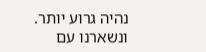נהיה גרוע יותר. ונשארנו עם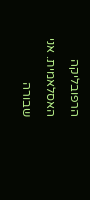הרפובליקה האסלאמית. אני שבורה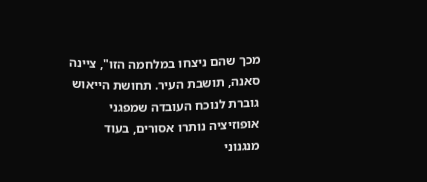מכך שהם ניצחו במלחמה הזו", ציינה סאנה, תושבת העיר. תחושת הייאוש גוברת לנוכח העובדה שמפגני אופוזיציה נותרו אסורים, בעוד מנגנוני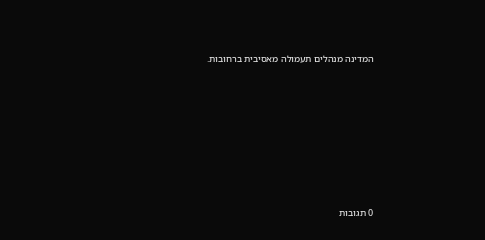המדינה מנהלים תעמולה מאסיבית ברחובות.








0 תגובות